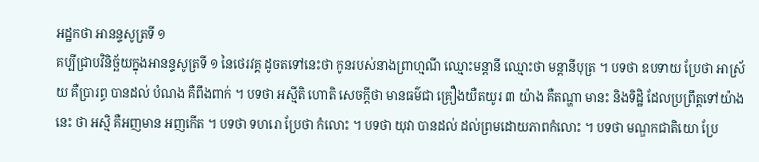អដ្ឋកថា អានន្ទសូត្រទី ១
គប្បីជ្រាបវិនិច្ឆ័យក្នុងអានន្ទសូត្រទី ១ នៃថេរវគ្គ ដូចតទៅនេះថា កូនរបស់នាងព្រាហ្មណី ឈ្មោះមន្តានី ឈ្មោះថា មន្តានីបុត្រ ។ បទថា ឧបទាយ ប្រែថា អាស្រ័យ គឺប្រារព្ធ បានដល់ បំណង គឺពឹងពាក់ ។ បទថា អស្មីតិ ហោតិ សេចក្តីថា មានធម៌ជា គ្រឿងយឺតយូរ ៣ យ៉ាង គឺតណ្ហា មានះ និងទិដ្ឋិ ដែលប្រព្រឹត្តទៅយ៉ាងនេះ ថា អស្មិ គឺអញមាន អញកើត ។ បទថា ទហរោ ប្រែថា កំលោះ ។ បទថា យុវា បានដល់ ដល់ព្រមដោយភាពកំលោះ ។ បទថា មណ្ឌកជាតិយោ ប្រែ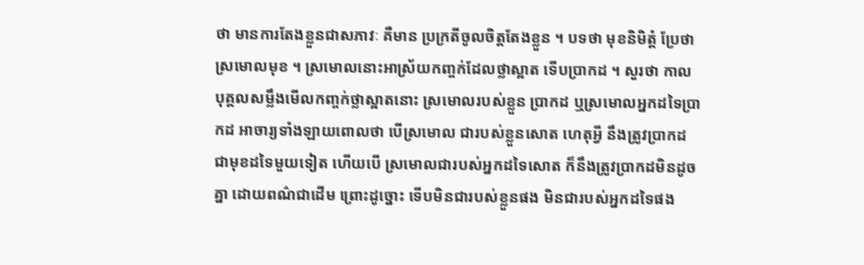ថា មានការតែងខ្លួនជាសភាវៈ គឺមាន ប្រក្រតីចូលចិត្តតែងខ្លួន ។ បទថា មុខនិមិត្តំ ប្រែថា ស្រមោលមុខ ។ ស្រមោលនោះអាស្រ័យកញ្ចក់ដែលថ្លាស្អាត ទើបប្រាកដ ។ សួរថា កាលបុគ្គលសម្លឹងមើលកញ្ចក់ថ្លាស្អាតនោះ ស្រមោលរបស់ខ្លួន ប្រាកដ ឬស្រមោលអ្នកដទៃប្រាកដ អាចារ្យទាំងឡាយពោលថា បើស្រមោល ជារបស់ខ្លួនសោត ហេតុអ្វី នឹងត្រូវប្រាកដជាមុខដទៃមួយទៀត ហើយបើ ស្រមោលជារបស់អ្នកដទៃសោត ក៏នឹងត្រូវប្រាកដមិនដូចគ្នា ដោយពណ៌ជាដើម ព្រោះដូច្នោះ ទើបមិនជារបស់ខ្លួនផង មិនជារបស់អ្នកដទៃផង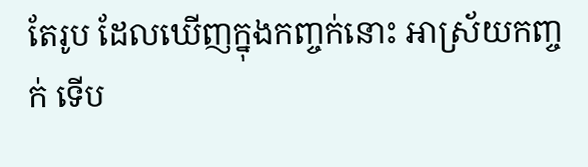តែរូប ដែលឃើញក្នុងកញ្ចក់នោះ អាស្រ័យកញ្ចក់ ទើប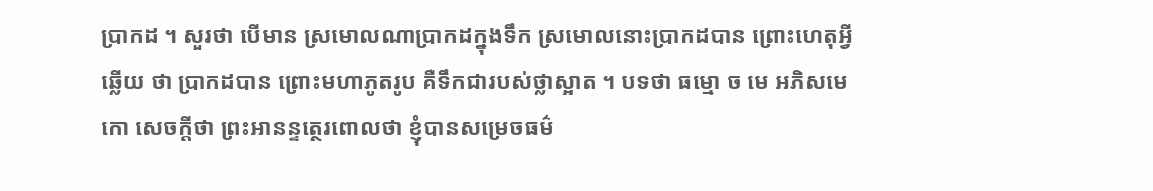ប្រាកដ ។ សួរថា បើមាន ស្រមោលណាប្រាកដក្នុងទឹក ស្រមោលនោះប្រាកដបាន ព្រោះហេតុអ្វី ឆ្លើយ ថា ប្រាកដបាន ព្រោះមហាភូតរូប គឺទឹកជារបស់ថ្លាស្អាត ។ បទថា ធម្មោ ច មេ អភិសមេកោ សេចក្តីថា ព្រះអានន្ទត្ថេរពោលថា ខ្ញុំបានសម្រេចធម៌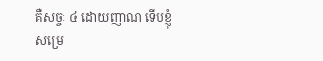គឺសច្ចៈ ៤ ដោយញាណ ទើបខ្ញុំសម្រេ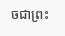ចជាព្រះ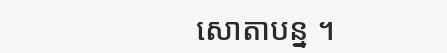សោតាបន្ន ។